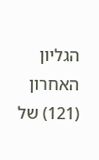הגליון האחרון (121) של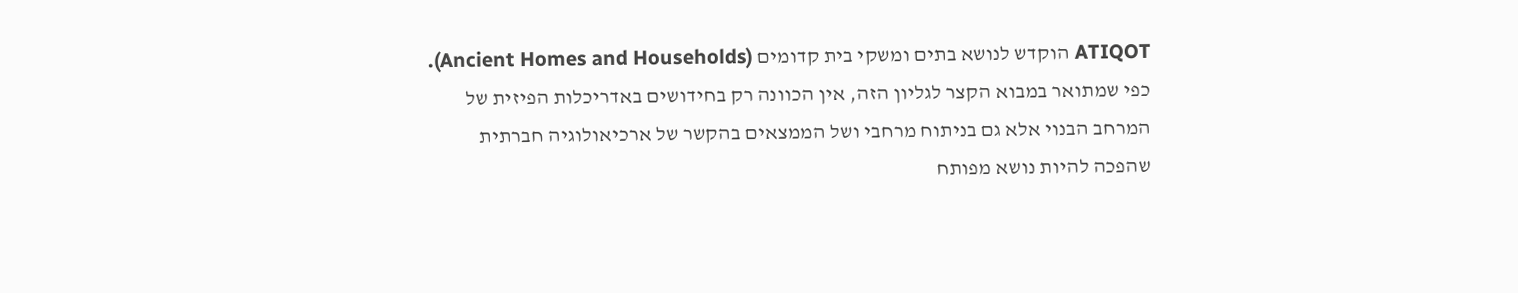ATIQOT הוקדש לנושא בתים ומשקי בית קדומים (Ancient Homes and Households). כפי שמתואר במבוא הקצר לגליון הזה, אין הכוונה רק בחידושים באדריכלות הפיזית של המרחב הבנוי אלא גם בניתוח מרחבי ושל הממצאים בהקשר של ארכיאולוגיה חברתית שהפכה להיות נושא מפותח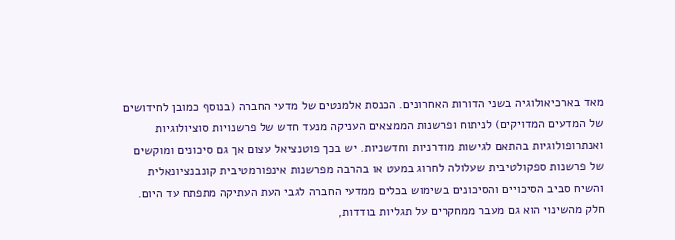מאד בארכיאולוגיה בשני הדורות האחרונים. הכנסת אלמנטים של מדעי החברה (בנוסף כמובן לחידושים של המדעים המדויקים) לניתוח ופרשנות הממצאים העניקה מנעד חדש של פרשנויות סוציולוגיות ואנתרופולוגיות בהתאם לגישות מודרניות וחדשניות. יש בכך פוטנציאל עצום אך גם סיכונים ומוקשים של פרשנות ספקולטיבית שעלולה לחרוג במעט או בהרבה מפרשנות אינפורמטיבית קונבנציונאלית והשיח סביב הסיכויים והסיכונים בשימוש בכלים ממדעי החברה לגבי העת העתיקה מתפתח עד היום. חלק מהשינוי הוא גם מעבר ממחקרים על תגליות בודדות,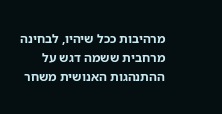מרהיבות ככל שיהיו, לבחינה מרחבית ששמה דגש על ההתנהגות האנושית משחר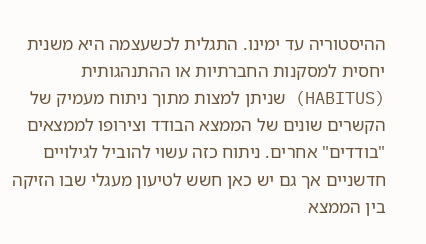ההיסטוריה עד ימינו. התגלית לכשעצמה היא משנית יחסית למסקנות החברתיות או ההתנהגותית (HABITUS) שניתן למצות מתוך ניתוח מעמיק של הקשרים שונים של הממצא הבודד וצירופו לממצאים "בודדים" אחרים. ניתוח כזה עשוי להוביל לגילויים חדשניים אך גם יש כאן חשש לטיעון מעגלי שבו הזיקה בין הממצא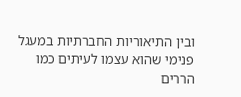ובין התיאוריות החברתיות במעגל פנימי שהוא עצמו לעיתים כמו הררים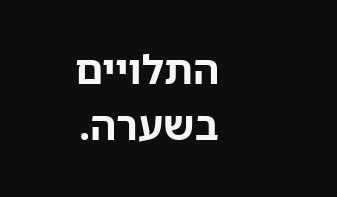התלויים בשערה.